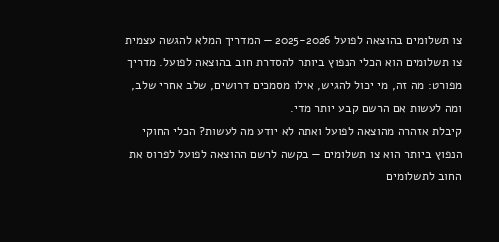צו תשלומים בהוצאה לפועל 2025-2026 — המדריך המלא להגשה עצמית
צו תשלומים הוא הכלי הנפוץ ביותר להסדרת חוב בהוצאה לפועל. מדריך מפורט: מה זה, מי יכול להגיש, אילו מסמכים דרושים, שלב אחרי שלב, ומה לעשות אם הרשם קבע יותר מדי.
קיבלת אזהרה מהוצאה לפועל ואתה לא יודע מה לעשות? הכלי החוקי הנפוץ ביותר הוא צו תשלומים — בקשה לרשם ההוצאה לפועל לפרוס את החוב לתשלומים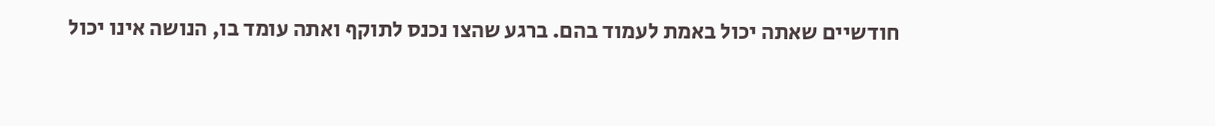חודשיים שאתה יכול באמת לעמוד בהם. ברגע שהצו נכנס לתוקף ואתה עומד בו, הנושה אינו יכול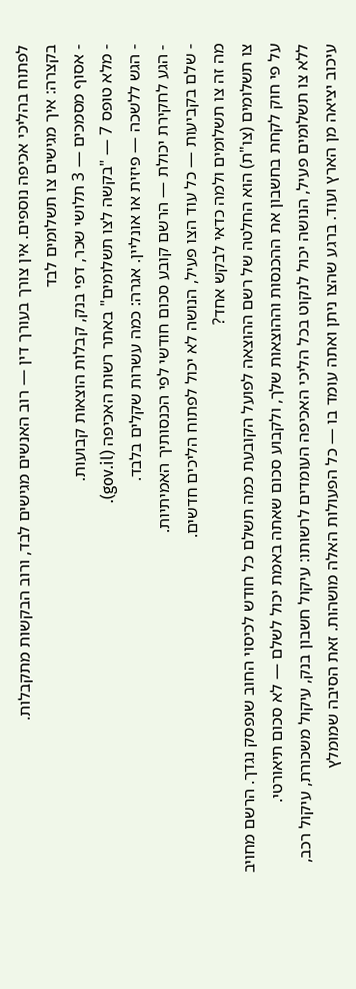לפתוח בהליכי אכיפה נוספים. אין צורך בעורך דין — רוב האנשים מגישים לבד, ורוב הבקשות מתקבלות.
בקצרה: איך מגישים צו תשלומים לבד
- אסוף מסמכים — 3 תלושי שכר, דפי בנק, קבלות הוצאות קבועות.
- מלא טופס 7 — "בקשה לצו תשלומים" באתר רשות האכיפה (gov.il).
- הגש ללשכה — פיזית או אונליין. אגרה: כמה עשרות שקלים בלבד.
- הגע לחקירת יכולת — הרשם קובע סכום חודשי לפי הכנסותיך האמיתיות.
- שלם בקביעות — כל עוד הצו פעיל, הנושה לא יכול לפתוח הליכים חדשים.
מה זה צו תשלומים ולמה כדאי לבקש אחד?
צו תשלומים (צו"ת) הוא החלטה של רשם ההוצאה לפועל הקובעת כמה תשלם כל חודש לכיסוי החוב שנפסק נגדך. הרשם מחויב על פי חוק לקחת בחשבון את ההכנסות וההוצאות שלך, ולקבוע סכום שאתה באמת יכול לשלם — לא סכום תיאורטי.
ללא צו תשלומים פעיל, הנושה יכול לנקוט בכל הליכי האכיפה העומדים לרשותו: עיקול חשבון בנק, עיקול משכורת, עיקול רכב, עיכוב יציאה מן הארץ ועוד. ברגע שהצו ניתן ואתה עומד בו — כל הפעולות האלה מושהות. זאת הסיבה שמומלץ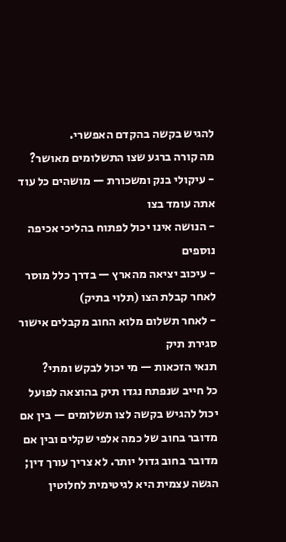להגיש בקשה בהקדם האפשרי.
מה קורה ברגע שצו התשלומים מאושר?
- עיקולי בנק ומשכורת — מושהים כל עוד אתה עומד בצו
- הנושה אינו יכול לפתוח בהליכי אכיפה נוספים
- עיכוב יציאה מהארץ — בדרך כלל מוסר לאחר קבלת הצו (תלוי בתיק)
- לאחר תשלום מלוא החוב מקבלים אישור סגירת תיק
תנאי הזכאות — מי יכול לבקש ומתי?
כל חייב שנפתח נגדו תיק בהוצאה לפועל יכול להגיש בקשה לצו תשלומים — בין אם מדובר בחוב של כמה אלפי שקלים ובין אם מדובר בחוב גדול יותר. לא צריך עורך דין; הגשה עצמית היא לגיטימית לחלוטין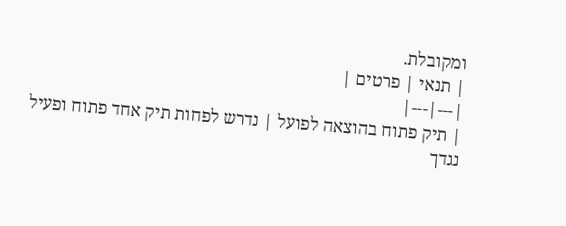ומקובלת.
| תנאי | פרטים |
|---|---|
| תיק פתוח בהוצאה לפועל | נדרש לפחות תיק אחד פתוח ופעיל נגדך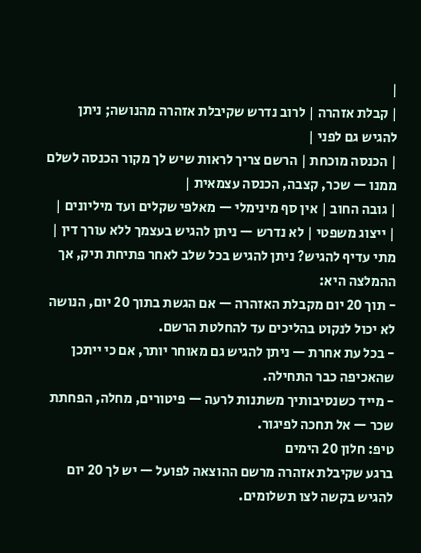|
| קבלת אזהרה | לרוב נדרש שקיבלת אזהרה מהנושה; ניתן להגיש גם לפני |
| הכנסה מוכחת | הרשם צריך לראות שיש לך מקור הכנסה לשלם ממנו — שכר, קצבה, הכנסה עצמאית |
| גובה החוב | אין סף מינימלי — מאלפי שקלים ועד מיליונים |
| ייצוג משפטי | לא נדרש — ניתן להגיש בעצמך ללא עורך דין |
מתי עדיף להגיש? ניתן להגיש בכל שלב לאחר פתיחת תיק, אך ההמלצה היא:
- תוך 20 יום מקבלת האזהרה — אם הגשת בתוך 20 יום, הנושה לא יכול לנקוט בהליכים עד להחלטת הרשם.
- בכל עת אחרת — ניתן להגיש גם מאוחר יותר, אם כי ייתכן שהאכיפה כבר התחילה.
- מייד כשנסיבותיך משתנות לרעה — פיטורים, מחלה, הפחתת שכר — אל תחכה לפיגור.
טיפ: חלון 20 הימים
ברגע שקיבלת אזהרה מרשם ההוצאה לפועל — יש לך 20 יום להגיש בקשה לצו תשלומים.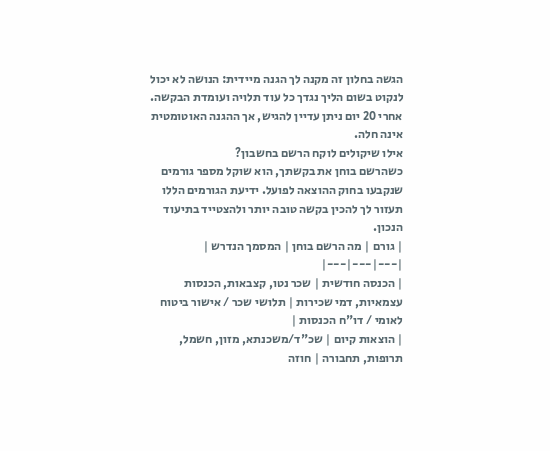הגשה בחלון זה מקנה לך הגנה מיידית: הנושה לא יכול לנקוט בשום הליך נגדך כל עוד תלויה ועומדת הבקשה. אחרי 20 יום ניתן עדיין להגיש, אך ההגנה האוטומטית אינה חלה.
אילו שיקולים לוקח הרשם בחשבון?
כשהרשם בוחן את בקשתך, הוא שוקל מספר גורמים שנקבעו בחוק ההוצאה לפועל. ידיעת הגורמים הללו תעזור לך להכין בקשה טובה יותר ולהצטייד בתיעוד הנכון.
| גורם | מה הרשם בוחן | המסמך הנדרש |
|---|---|---|
| הכנסה חודשית | שכר נטו, קצבאות, הכנסות עצמאיות, דמי שכירות | תלושי שכר / אישור ביטוח לאומי / דו"ח הכנסות |
| הוצאות קיום | שכ"ד/משכנתא, מזון, חשמל, תרופות, תחבורה | חוזה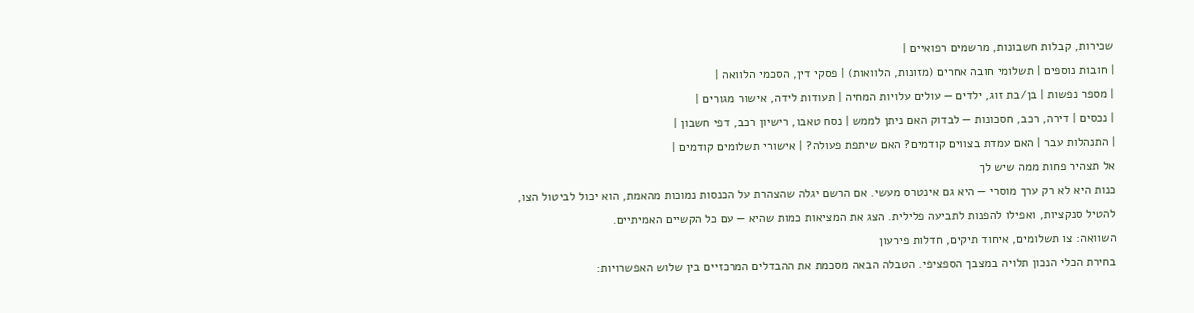שכירות, קבלות חשבונות, מרשמים רפואיים |
| חובות נוספים | תשלומי חובה אחרים (מזונות, הלוואות) | פסקי דין, הסכמי הלוואה |
| מספר נפשות | בן/בת זוג, ילדים — עולים עלויות המחיה | תעודות לידה, אישור מגורים |
| נכסים | דירה, רכב, חסכונות — לבדוק האם ניתן לממש | נסח טאבו, רישיון רכב, דפי חשבון |
| התנהלות עבר | האם עמדת בצווים קודמים? האם שיתפת פעולה? | אישורי תשלומים קודמים |
אל תצהיר פחות ממה שיש לך
כנות היא לא רק ערך מוסרי — היא גם אינטרס מעשי. אם הרשם יגלה שהצהרת על הכנסות נמוכות מהאמת, הוא יכול לביטול הצו, להטיל סנקציות, ואפילו להפנות לתביעה פלילית. הצג את המציאות כמות שהיא — עם כל הקשיים האמיתיים.
השוואה: צו תשלומים, איחוד תיקים, חדלות פירעון
בחירת הכלי הנכון תלויה במצבך הספציפי. הטבלה הבאה מסכמת את ההבדלים המרכזיים בין שלוש האפשרויות: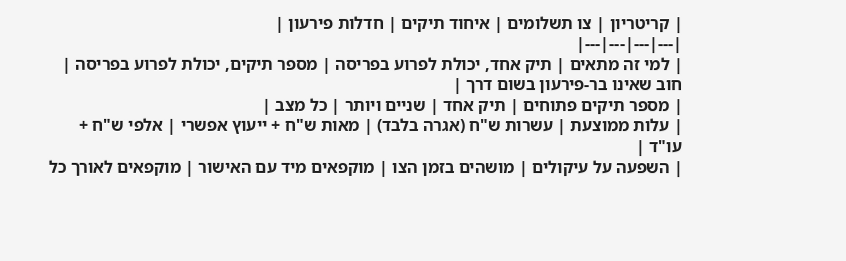| קריטריון | צו תשלומים | איחוד תיקים | חדלות פירעון |
|---|---|---|---|
| למי זה מתאים | תיק אחד, יכולת לפרוע בפריסה | מספר תיקים, יכולת לפרוע בפריסה | חוב שאינו בר-פירעון בשום דרך |
| מספר תיקים פתוחים | תיק אחד | שניים ויותר | כל מצב |
| עלות ממוצעת | עשרות ש"ח (אגרה בלבד) | מאות ש"ח + ייעוץ אפשרי | אלפי ש"ח + עו"ד |
| השפעה על עיקולים | מושהים בזמן הצו | מוקפאים מיד עם האישור | מוקפאים לאורך כל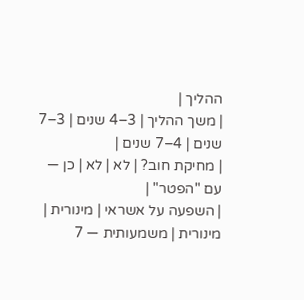ההליך |
| משך ההליך | 3–4 שנים | 3–7 שנים | 4–7 שנים |
| מחיקת חוב? | לא | לא | כן — עם "הפטר" |
| השפעה על אשראי | מינורית | מינורית | משמעותית — 7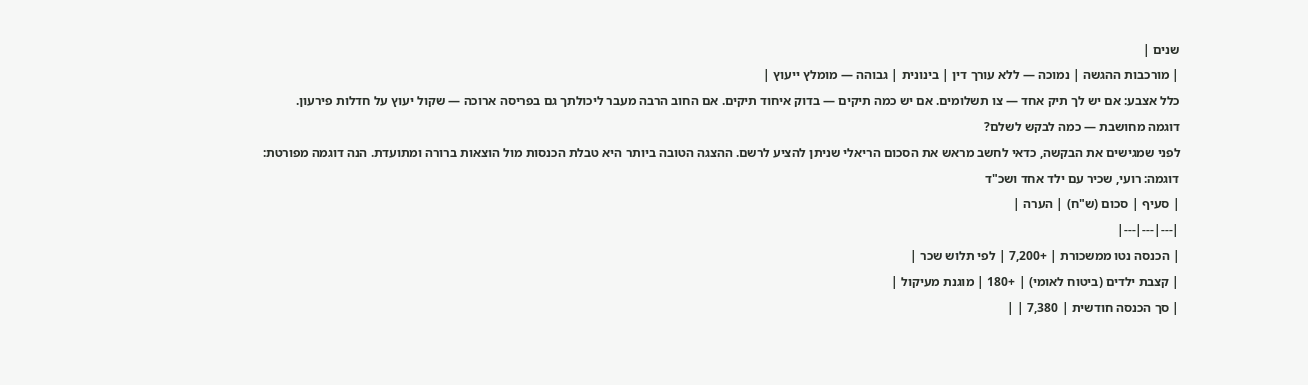שנים |
| מורכבות ההגשה | נמוכה — ללא עורך דין | בינונית | גבוהה — מומלץ ייעוץ |
כלל אצבע: אם יש לך תיק אחד — צו תשלומים. אם יש כמה תיקים — בדוק איחוד תיקים. אם החוב הרבה מעבר ליכולתך גם בפריסה ארוכה — שקול יעוץ על חדלות פירעון.
דוגמה מחושבת — כמה לבקש לשלם?
לפני שמגישים את הבקשה, כדאי לחשב מראש את הסכום הריאלי שניתן להציע לרשם. ההצגה הטובה ביותר היא טבלת הכנסות מול הוצאות ברורה ומתועדת. הנה דוגמה מפורטת:
דוגמה: רועי, שכיר עם ילד אחד ושכ"ד
| סעיף | סכום (ש"ח) | הערה |
|---|---|---|
| הכנסה נטו ממשכורת | +7,200 | לפי תלוש שכר |
| קצבת ילדים (ביטוח לאומי) | +180 | מוגנת מעיקול |
| סך הכנסה חודשית | 7,380 | |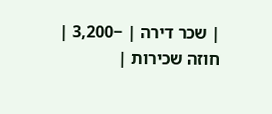| שכר דירה | −3,200 | חוזה שכירות |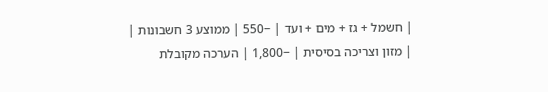| חשמל + גז + מים + ועד | −550 | ממוצע 3 חשבונות |
| מזון וצריכה בסיסית | −1,800 | הערכה מקובלת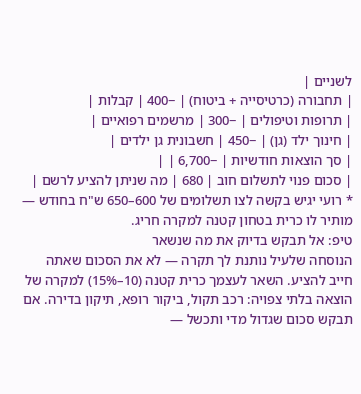לשניים |
| תחבורה (כרטיסייה + ביטוח) | −400 | קבלות |
| תרופות וטיפולים | −300 | מרשמים רפואיים |
| חינוך ילד (גן) | −450 | חשבונית גן ילדים |
| סך הוצאות חודשיות | −6,700 | |
| סכום פנוי לתשלום חוב | 680 | מה שניתן להציע לרשם |
* רועי יגיש בקשה לצו תשלומים של 600–650 ש"ח בחודש — מותיר לו כרית בטחון קטנה למקרה חריג.
טיפ: אל תבקש בדיוק את מה שנשאר
הנוסחה שלעיל נותנת לך תקרה — לא את הסכום שאתה חייב להציע. השאר לעצמך כרית קטנה (10–15%) למקרה של הוצאה בלתי צפויה: רכב תקול, ביקור רופא, תיקון בדירה. אם תבקש סכום שגדול מדי ותכשל —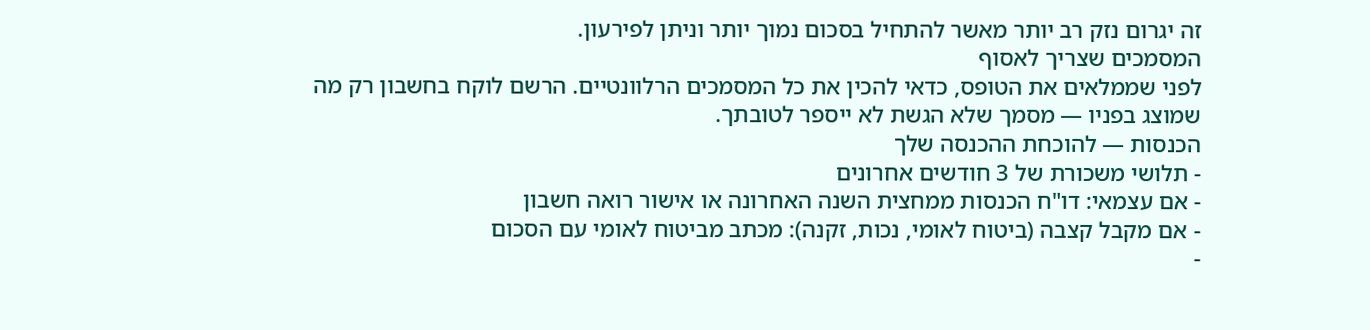זה יגרום נזק רב יותר מאשר להתחיל בסכום נמוך יותר וניתן לפירעון.
המסמכים שצריך לאסוף
לפני שממלאים את הטופס, כדאי להכין את כל המסמכים הרלוונטיים. הרשם לוקח בחשבון רק מה שמוצג בפניו — מסמך שלא הגשת לא ייספר לטובתך.
הכנסות — להוכחת ההכנסה שלך
- תלושי משכורת של 3 חודשים אחרונים
- אם עצמאי: דו"ח הכנסות ממחצית השנה האחרונה או אישור רואה חשבון
- אם מקבל קצבה (ביטוח לאומי, נכות, זקנה): מכתב מביטוח לאומי עם הסכום
-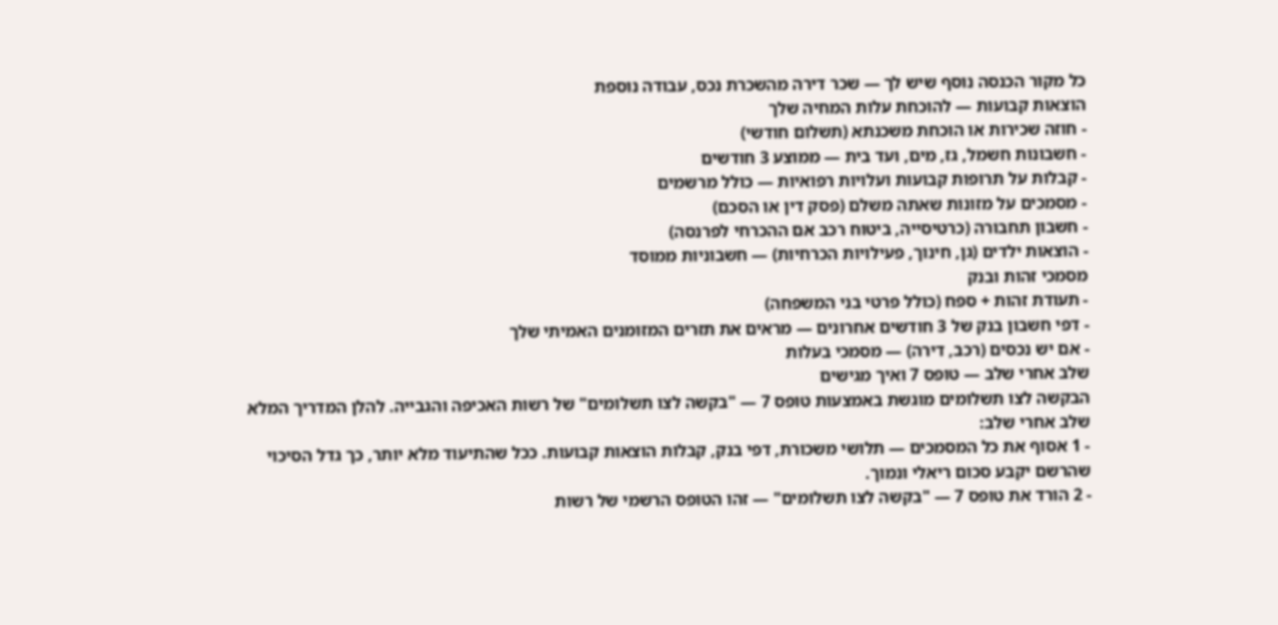כל מקור הכנסה נוסף שיש לך — שכר דירה מהשכרת נכס, עבודה נוספת
הוצאות קבועות — להוכחת עלות המחיה שלך
- חוזה שכירות או הוכחת משכנתא (תשלום חודשי)
- חשבונות חשמל, גז, מים, ועד בית — ממוצע 3 חודשים
- קבלות על תרופות קבועות ועלויות רפואיות — כולל מרשמים
- מסמכים על מזונות שאתה משלם (פסק דין או הסכם)
- חשבון תחבורה (כרטיסייה, ביטוח רכב אם ההכרחי לפרנסה)
- הוצאות ילדים (גן, חינוך, פעילויות הכרחיות) — חשבוניות ממוסד
מסמכי זהות ובנק
- תעודת זהות + ספח (כולל פרטי בני המשפחה)
- דפי חשבון בנק של 3 חודשים אחרונים — מראים את תזרים המזומנים האמיתי שלך
- אם יש נכסים (רכב, דירה) — מסמכי בעלות
שלב אחרי שלב — טופס 7 ואיך מגישים
הבקשה לצו תשלומים מוגשת באמצעות טופס 7 — "בקשה לצו תשלומים" של רשות האכיפה והגבייה. להלן המדריך המלא שלב אחרי שלב:
- 1 אסוף את כל המסמכים — תלושי משכורת, דפי בנק, קבלות הוצאות קבועות. ככל שהתיעוד מלא יותר, כך גדל הסיכוי שהרשם יקבע סכום ריאלי ונמוך.
- 2 הורד את טופס 7 — "בקשה לצו תשלומים" — זהו הטופס הרשמי של רשות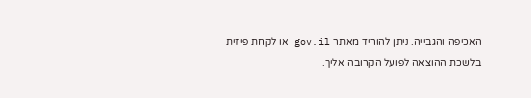האכיפה והגבייה. ניתן להוריד מאתר gov.il או לקחת פיזית בלשכת ההוצאה לפועל הקרובה אליך.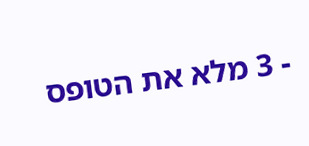- 3 מלא את הטופס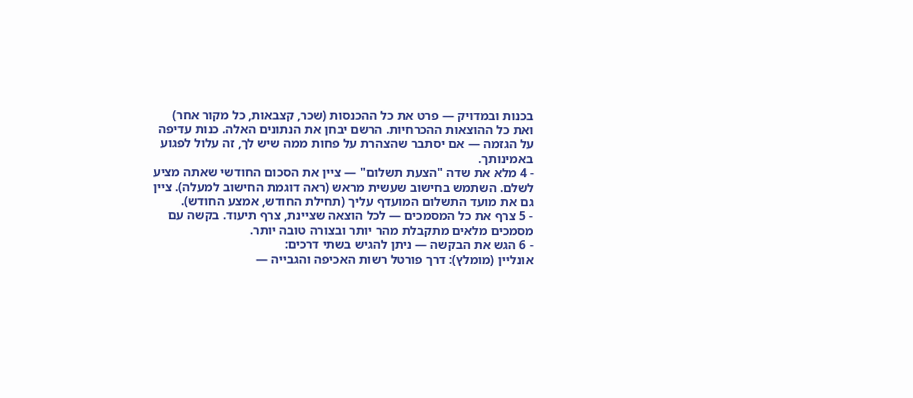בכנות ובמדויק — פרט את כל ההכנסות (שכר, קצבאות, כל מקור אחר) ואת כל ההוצאות ההכרחיות. הרשם יבחן את הנתונים האלה. כנות עדיפה על הגזמה — אם יסתבר שהצהרת על פחות ממה שיש לך, זה עלול לפגוע באמינותך.
- 4 מלא את שדה "הצעת תשלום" — ציין את הסכום החודשי שאתה מציע לשלם. השתמש בחישוב שעשית מראש (ראה דוגמת החישוב למעלה). ציין גם את מועד התשלום המועדף עליך (תחילת החודש, אמצע החודש).
- 5 צרף את כל המסמכים — לכל הוצאה שציינת, צרף תיעוד. בקשה עם מסמכים מלאים מתקבלת מהר יותר ובצורה טובה יותר.
- 6 הגש את הבקשה — ניתן להגיש בשתי דרכים:
אונליין (מומלץ): דרך פורטל רשות האכיפה והגבייה —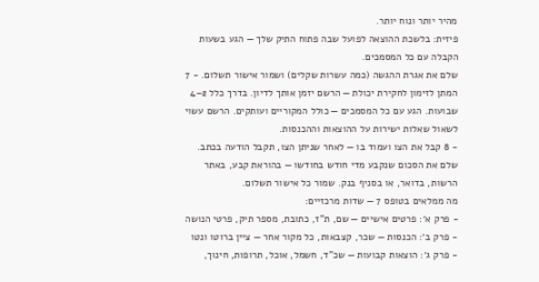מהיר יותר ונוח יותר.
פיזית: בלשכת ההוצאה לפועל שבה פתוח התיק שלך — הגע בשעות הקבלה עם כל המסמכים.
שלם את אגרת ההגשה (כמה עשרות שקלים) ושמור אישור תשלום. - 7 המתן לזימון לחקירת יכולת — הרשם יזמן אותך לדיון. בדרך כלל 2–4 שבועות. הגע עם כל המסמכים — כולל המקוריים ועותקים. הרשם עשוי לשאול שאלות ישירות על ההוצאות וההכנסות.
- 8 קבל את הצו ועמוד בו — לאחר שניתן הצו, תקבל הודעה בכתב. שלם את הסכום שנקבע מדי חודש בחודשו — בהוראת קבע, באתר הרשות, בדואר, או בסניף בנק. שמור כל אישור תשלום.
מה ממלאים בטופס 7 — שדות מרכזיים:
- פרק א׳: פרטים אישיים — שם, ת"ז, כתובת, מספר תיק, פרטי הנושה
- פרק ב׳: הכנסות — שכר, קצבאות, כל מקור אחר — ציין ברוטו ונטו
- פרק ג׳: הוצאות קבועות — שכ"ד, חשמל, אוכל, תרופות, חינוך,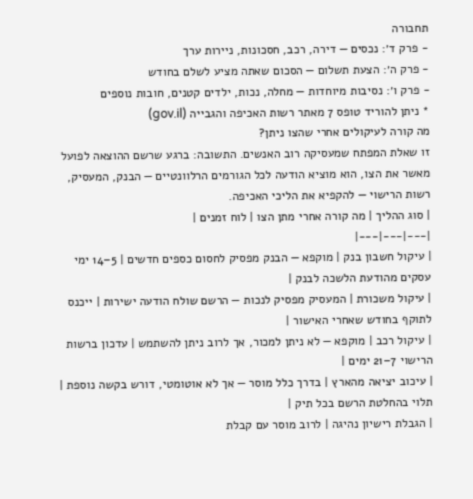תחבורה
- פרק ד׳: נכסים — דירה, רכב, חסכונות, ניירות ערך
- פרק ה׳: הצעת תשלום — הסכום שאתה מציע לשלם בחודש
- פרק ו׳: נסיבות מיוחדות — מחלה, נכות, ילדים קטנים, חובות נוספים
* ניתן להוריד טופס 7 מאתר רשות האכיפה והגבייה (gov.il)
מה קורה לעיקולים אחרי שהצו ניתן?
זו שאלת המפתח שמעסיקה רוב האנשים. התשובה: ברגע שרשם ההוצאה לפועל מאשר את הצו, הוא מוציא הודעה לכל הגורמים הרלוונטיים — הבנק, המעסיק, רשות הרישוי — להקפיא את הליכי האכיפה.
| סוג ההליך | מה קורה אחרי מתן הצו | לוח זמנים |
|---|---|---|
| עיקול חשבון בנק | מוקפא — הבנק מפסיק לחסום כספים חדשים | 5–14 ימי עסקים מהודעת הלשכה לבנק |
| עיקול משכורת | המעסיק מפסיק לנכות — הרשם שולח הודעה ישירות | ייכנס לתוקף בחודש שאחרי האישור |
| עיקול רכב | מוקפא — לא ניתן למכור, אך לרוב ניתן להשתמש | עדכון ברשות הרישוי 7–21 ימים |
| עיכוב יציאה מהארץ | בדרך כלל מוסר — אך לא אוטומטי, דורש בקשה נוספת | תלוי בהחלטת הרשם בכל תיק |
| הגבלת רישיון נהיגה | לרוב מוסר עם קבלת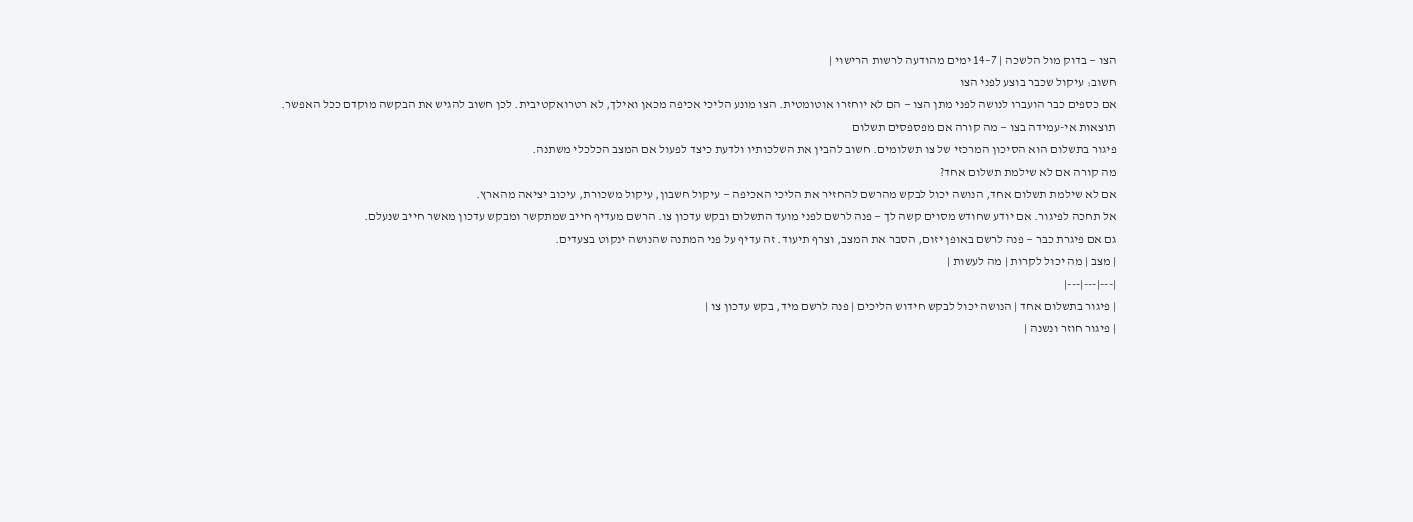הצו — בדוק מול הלשכה | 7–14 ימים מהודעה לרשות הרישוי |
חשוב: עיקול שכבר בוצע לפני הצו
אם כספים כבר הועברו לנושה לפני מתן הצו — הם לא יוחזרו אוטומטית. הצו מונע הליכי אכיפה מכאן ואילך, לא רטרואקטיבית. לכן חשוב להגיש את הבקשה מוקדם ככל האפשר.
תוצאות אי-עמידה בצו — מה קורה אם מפספסים תשלום
פיגור בתשלום הוא הסיכון המרכזי של צו תשלומים. חשוב להבין את השלכותיו ולדעת כיצד לפעול אם המצב הכלכלי משתנה.
מה קורה אם לא שילמת תשלום אחד?
אם לא שילמת תשלום אחד, הנושה יכול לבקש מהרשם להחזיר את הליכי האכיפה — עיקול חשבון, עיקול משכורת, עיכוב יציאה מהארץ.
אל תחכה לפיגור. אם יודע שחודש מסוים קשה לך — פנה לרשם לפני מועד התשלום ובקש עדכון צו. הרשם מעדיף חייב שמתקשר ומבקש עדכון מאשר חייב שנעלם.
גם אם פיגרת כבר — פנה לרשם באופן יזום, הסבר את המצב, וצרף תיעוד. זה עדיף על פני המתנה שהנושה ינקוט בצעדים.
| מצב | מה יכול לקרות | מה לעשות |
|---|---|---|
| פיגור בתשלום אחד | הנושה יכול לבקש חידוש הליכים | פנה לרשם מיד, בקש עדכון צו |
| פיגור חוזר ונשנה |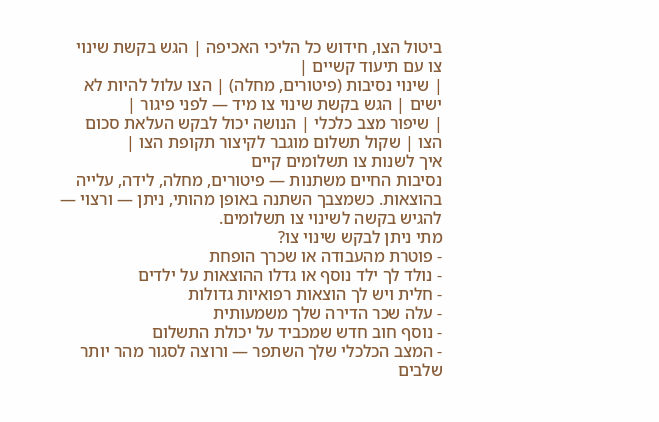ביטול הצו, חידוש כל הליכי האכיפה | הגש בקשת שינוי צו עם תיעוד קשיים |
| שינוי נסיבות (פיטורים, מחלה) | הצו עלול להיות לא ישים | הגש בקשת שינוי צו מיד — לפני פיגור |
| שיפור מצב כלכלי | הנושה יכול לבקש העלאת סכום הצו | שקול תשלום מוגבר לקיצור תקופת הצו |
איך לשנות צו תשלומים קיים
נסיבות החיים משתנות — פיטורים, מחלה, לידה, עלייה בהוצאות. כשמצבך השתנה באופן מהותי, ניתן — ורצוי — להגיש בקשה לשינוי צו תשלומים.
מתי ניתן לבקש שינוי צו?
- פוטרת מהעבודה או שכרך הופחת
- נולד לך ילד נוסף או גדלו ההוצאות על ילדים
- חלית ויש לך הוצאות רפואיות גדולות
- עלה שכר הדירה שלך משמעותית
- נוסף חוב חדש שמכביד על יכולת התשלום
- המצב הכלכלי שלך השתפר — ורוצה לסגור מהר יותר
שלבים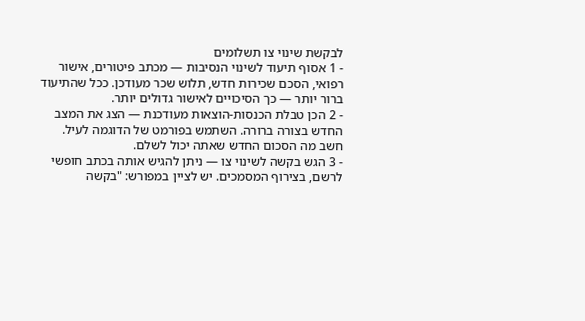לבקשת שינוי צו תשלומים
- 1 אסוף תיעוד לשינוי הנסיבות — מכתב פיטורים, אישור רפואי, הסכם שכירות חדש, תלוש שכר מעודכן. ככל שהתיעוד ברור יותר — כך הסיכויים לאישור גדולים יותר.
- 2 הכן טבלת הכנסות-הוצאות מעודכנת — הצג את המצב החדש בצורה ברורה. השתמש בפורמט של הדוגמה לעיל. חשב מה הסכום החדש שאתה יכול לשלם.
- 3 הגש בקשה לשינוי צו — ניתן להגיש אותה בכתב חופשי לרשם, בצירוף המסמכים. יש לציין במפורש: "בקשה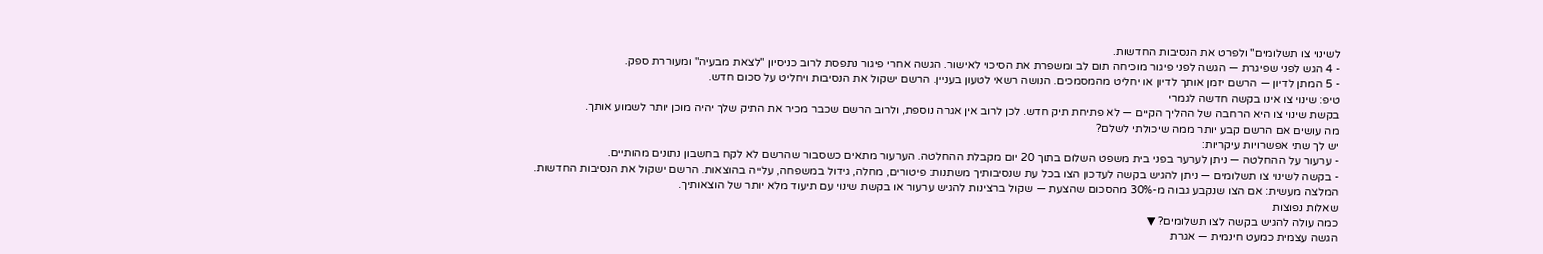לשינוי צו תשלומים" ולפרט את הנסיבות החדשות.
- 4 הגש לפני שפיגרת — הגשה לפני פיגור מוכיחה תום לב ומשפרת את הסיכוי לאישור. הגשה אחרי פיגור נתפסת לרוב כניסיון "לצאת מבעיה" ומעוררת ספק.
- 5 המתן לדיון — הרשם יזמן אותך לדיון או יחליט מהמסמכים. הנושה רשאי לטעון בעניין. הרשם ישקול את הנסיבות ויחליט על סכום חדש.
טיפ: שינוי צו אינו בקשה חדשה לגמרי
בקשת שינוי צו היא הרחבה של ההליך הקיים — לא פתיחת תיק חדש. לכן לרוב אין אגרה נוספת, ולרוב הרשם שכבר מכיר את התיק שלך יהיה מוכן יותר לשמוע אותך.
מה עושים אם הרשם קבע יותר ממה שיכולתי לשלם?
יש לך שתי אפשרויות עיקריות:
- ערעור על ההחלטה — ניתן לערער בפני בית משפט השלום בתוך 20 יום מקבלת ההחלטה. הערעור מתאים כשסבור שהרשם לא לקח בחשבון נתונים מהותיים.
- בקשה לשינוי צו תשלומים — ניתן להגיש בקשה לעדכון הצו בכל עת שנסיבותיך משתנות: פיטורים, מחלה, גידול במשפחה, עלייה בהוצאות. הרשם ישקול את הנסיבות החדשות.
המלצה מעשית: אם הצו שנקבע גבוה מ-30% מהסכום שהצעת — שקול ברצינות להגיש ערעור או בקשת שינוי עם תיעוד מלא יותר של הוצאותיך.
שאלות נפוצות
כמה עולה להגיש בקשה לצו תשלומים? ▼
הגשה עצמית כמעט חינמית — אגרת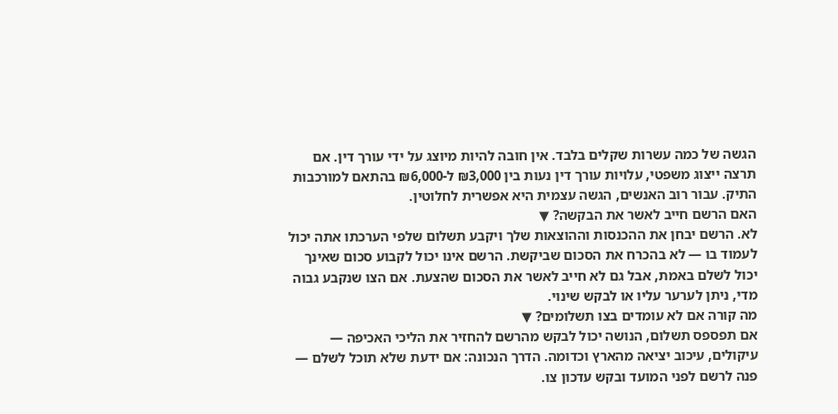הגשה של כמה עשרות שקלים בלבד. אין חובה להיות מיוצג על ידי עורך דין. אם תרצה ייצוג משפטי, עלויות עורך דין נעות בין ₪3,000 ל-₪6,000 בהתאם למורכבות התיק. עבור רוב האנשים, הגשה עצמית היא אפשרית לחלוטין.
האם הרשם חייב לאשר את הבקשה? ▼
לא. הרשם יבחן את ההכנסות וההוצאות שלך ויקבע תשלום שלפי הערכתו אתה יכול לעמוד בו — לא בהכרח את הסכום שביקשת. הרשם אינו יכול לקבוע סכום שאינך יכול לשלם באמת, אבל גם לא חייב לאשר את הסכום שהצעת. אם הצו שנקבע גבוה מדי, ניתן לערער עליו או לבקש שינוי.
מה קורה אם לא עומדים בצו תשלומים? ▼
אם תפספס תשלום, הנושה יכול לבקש מהרשם להחזיר את הליכי האכיפה — עיקולים, עיכוב יציאה מהארץ וכדומה. הדרך הנכונה: אם ידעת שלא תוכל לשלם — פנה לרשם לפני המועד ובקש עדכון צו.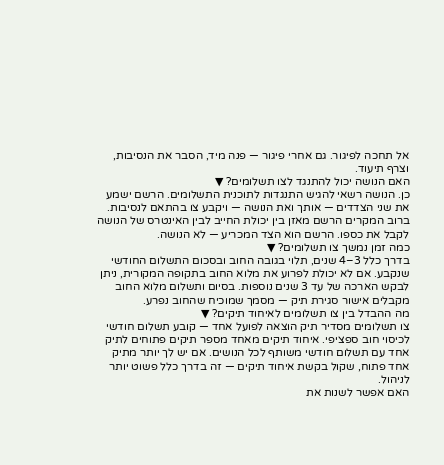אל תחכה לפיגור. גם אחרי פיגור — פנה מיד, הסבר את הנסיבות, וצרף תיעוד.
האם הנושה יכול להתנגד לצו תשלומים? ▼
כן. הנושה רשאי להגיש התנגדות לתוכנית התשלומים. הרשם ישמע את שני הצדדים — אותך ואת הנושה — ויקבע צו בהתאם לנסיבות. ברוב המקרים הרשם מאזן בין יכולת החייב לבין האינטרס של הנושה לקבל את כספו. הרשם הוא הצד המכריע — לא הנושה.
כמה זמן נמשך צו תשלומים? ▼
בדרך כלל 3–4 שנים, תלוי בגובה החוב ובסכום התשלום החודשי שנקבע. אם לא יכולת לפרוע את מלוא החוב בתקופה המקורית, ניתן לבקש הארכה של עד 3 שנים נוספות. בסיום ותשלום מלוא החוב מקבלים אישור סגירת תיק — מסמך שמוכיח שהחוב נפרע.
מה ההבדל בין צו תשלומים לאיחוד תיקים? ▼
צו תשלומים מסדיר תיק הוצאה לפועל אחד — קובע תשלום חודשי לכיסוי חוב ספציפי. איחוד תיקים מאחד מספר תיקים פתוחים לתיק אחד עם תשלום חודשי משותף לכל הנושים. אם יש לך יותר מתיק אחד פתוח, שקול בקשת איחוד תיקים — זה בדרך כלל פשוט יותר לניהול.
האם אפשר לשנות את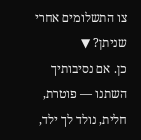צו התשלומים אחרי שניתן? ▼
כן. אם נסיבותיך השתנו — פוטרת, חלית, נולד לך ילד,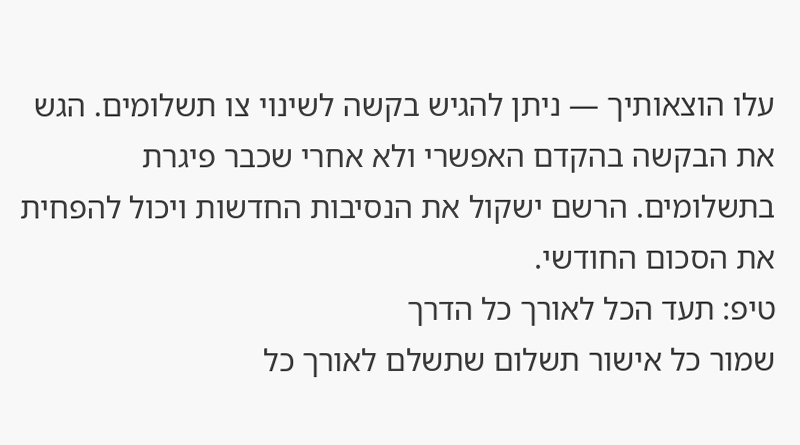עלו הוצאותיך — ניתן להגיש בקשה לשינוי צו תשלומים. הגש את הבקשה בהקדם האפשרי ולא אחרי שכבר פיגרת בתשלומים. הרשם ישקול את הנסיבות החדשות ויכול להפחית את הסכום החודשי.
טיפ: תעד הכל לאורך כל הדרך
שמור כל אישור תשלום שתשלם לאורך כל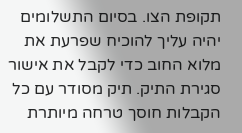תקופת הצו. בסיום התשלומים יהיה עליך להוכיח שפרעת את מלוא החוב כדי לקבל את אישור סגירת התיק. תיק מסודר עם כל הקבלות חוסך טרחה מיותרת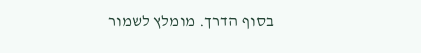בסוף הדרך. מומלץ לשמור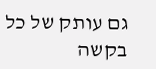גם עותק של כל בקשה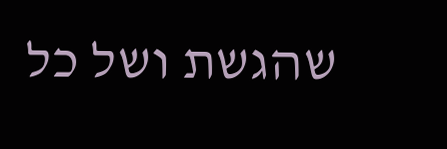שהגשת ושל כל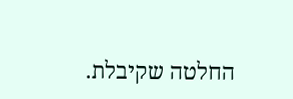החלטה שקיבלת.